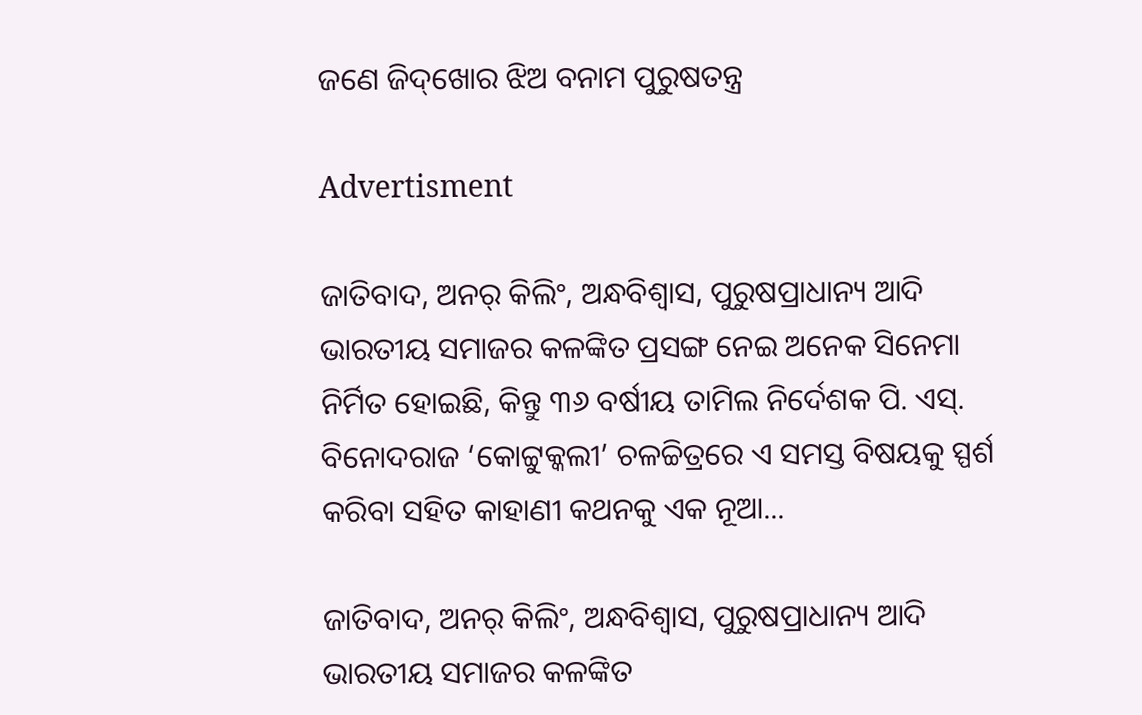ଜଣେ ଜିଦ୍‌ଖୋର ଝିଅ ବନାମ ପୁରୁଷତନ୍ତ୍ର

Advertisment

ଜାତିବାଦ, ଅନର୍‌ କିଲିଂ, ଅନ୍ଧବିଶ୍ବାସ, ପୁରୁଷପ୍ରାଧାନ୍ୟ ଆଦି ଭାରତୀୟ ସମାଜର କଳଙ୍କିତ ପ୍ରସଙ୍ଗ ନେଇ ଅନେକ ସିନେମା ନିର୍ମିତ ହୋଇଛି, କିନ୍ତୁ ୩୬ ବର୍ଷୀୟ ତାମିଲ ନିର୍ଦେଶକ ପି. ଏସ୍‌. ବିନୋଦରାଜ ‘କୋଟ୍ଟୁକ୍କଲୀ’ ଚଳଚ୍ଚିତ୍ରରେ ଏ ସମସ୍ତ ବିଷୟକୁ ସ୍ପର୍ଶ କରିବା ସହିତ କାହାଣୀ କଥନକୁ ଏକ ନୂଆ...

ଜାତିବାଦ, ଅନର୍‌ କିଲିଂ, ଅନ୍ଧବିଶ୍ବାସ, ପୁରୁଷପ୍ରାଧାନ୍ୟ ଆଦି ଭାରତୀୟ ସମାଜର କଳଙ୍କିତ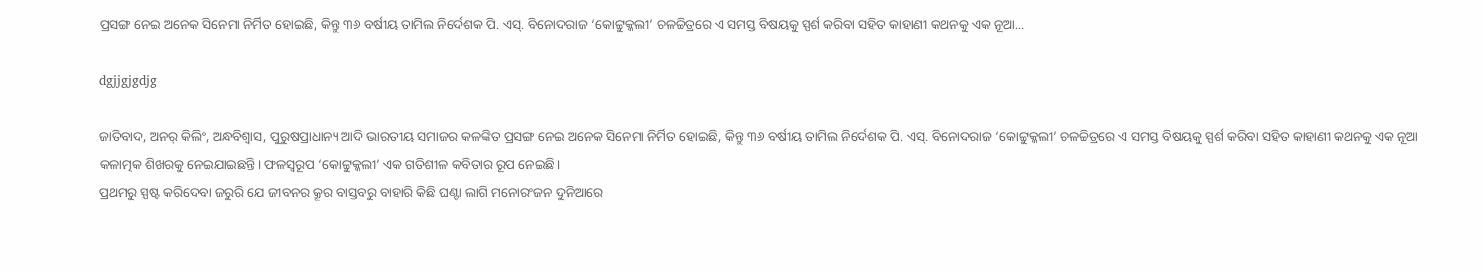ପ୍ରସଙ୍ଗ ନେଇ ଅନେକ ସିନେମା ନିର୍ମିତ ହୋଇଛି, କିନ୍ତୁ ୩୬ ବର୍ଷୀୟ ତାମିଲ ନିର୍ଦେଶକ ପି. ଏସ୍‌. ବିନୋଦରାଜ ‘କୋଟ୍ଟୁକ୍କଲୀ’ ଚଳଚ୍ଚିତ୍ରରେ ଏ ସମସ୍ତ ବିଷୟକୁ ସ୍ପର୍ଶ କରିବା ସହିତ କାହାଣୀ କଥନକୁ ଏକ ନୂଆ...

dgjjgjgdjg

ଜାତିବାଦ, ଅନର୍‌ କିଲିଂ, ଅନ୍ଧବିଶ୍ବାସ, ପୁରୁଷପ୍ରାଧାନ୍ୟ ଆଦି ଭାରତୀୟ ସମାଜର କଳଙ୍କିତ ପ୍ରସଙ୍ଗ ନେଇ ଅନେକ ସିନେମା ନିର୍ମିତ ହୋଇଛି, କିନ୍ତୁ ୩୬ ବର୍ଷୀୟ ତାମିଲ ନିର୍ଦେଶକ ପି. ଏସ୍‌. ବିନୋଦରାଜ ‘କୋଟ୍ଟୁକ୍କଲୀ’ ଚଳଚ୍ଚିତ୍ରରେ ଏ ସମସ୍ତ ବିଷୟକୁ ସ୍ପର୍ଶ କରିବା ସହିତ କାହାଣୀ କଥନକୁ ଏକ ନୂଆ କଳାତ୍ମକ ଶିଖରକୁ ନେଇଯାଇଛନ୍ତି। ଫଳସ୍ବରୂପ ‘କୋଟ୍ଟୁକ୍କଲୀ’ ଏକ ଗତିଶୀଳ କବିତାର ରୂପ ନେଇଛି।
ପ୍ରଥମରୁ ସ୍ପଷ୍ଟ କରିଦେବା ଜରୁରି ଯେ ଜୀବନର କ୍ରୂର ବାସ୍ତବରୁ ବାହାରି କିଛି ଘଣ୍ଟା ଲାଗି ମନୋରଂଜନ ଦୁନିଆରେ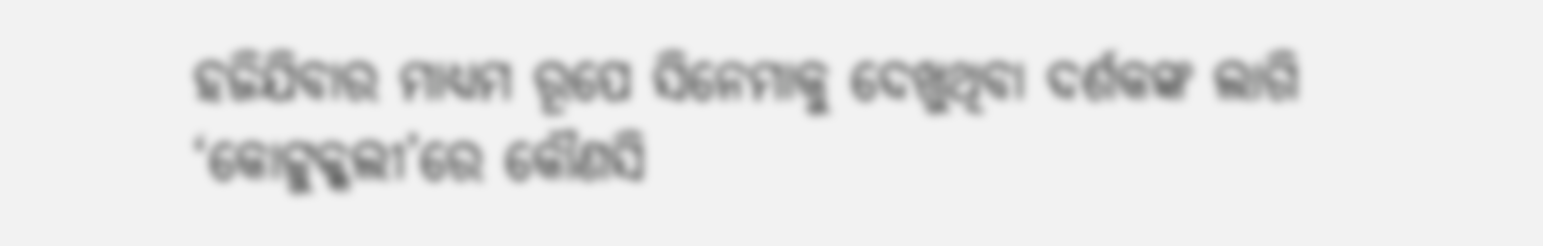ହଜିଯିବାର ମାଧ୍ୟମ ରୂପେ ସିନେମାକୁ ଦେଖୁଥିବା ଦର୍ଶକଙ୍କ ଲାଗି ‘କୋଟ୍ଟୁକ୍କଲୀ’ରେ କୌଣସି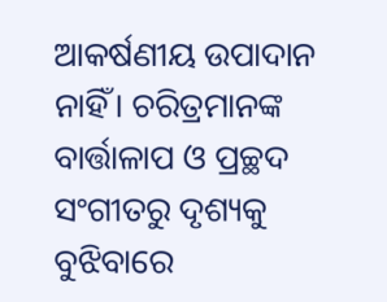ଆକର୍ଷଣୀୟ ଉପାଦାନ ନାହିଁ। ଚରିତ୍ରମାନଙ୍କ ବାର୍ତ୍ତାଳାପ ଓ ପ୍ରଚ୍ଛଦ ସଂଗୀତରୁ ଦୃଶ୍ୟକୁ ବୁଝିବାରେ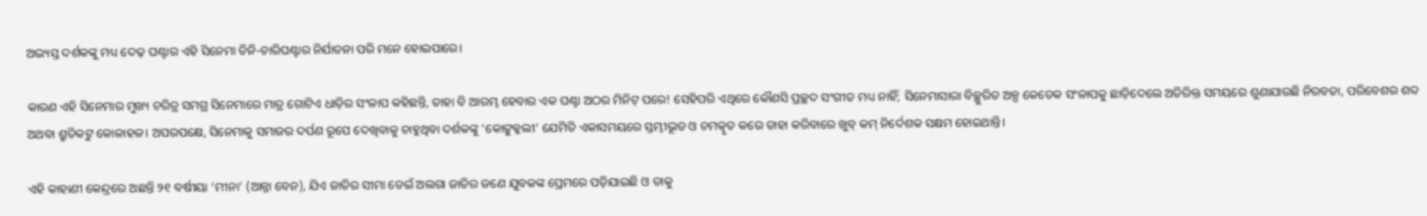ଅଭ୍ୟସ୍ତ ଦର୍ଶକଙ୍କୁ ମଧ୍ୟ ଦେଢ଼ ଘଣ୍ଟାର ଏହି ସିନେମା ତିନି-ଚାରିଘଣ୍ଟାର ନିର୍ଯାତନା ପରି ମନେ ହୋଇପାରେ।

କାରଣ ଏହି ସିନେମାର ମୁଖ୍ୟ ଚରିତ୍ର ସମଗ୍ର ସିନେମାରେ ମାତ୍ର ଗୋଟିଏ ଧାଡ଼ିର ସଂଳାପ କହିଛନ୍ତି, ତାହା ବି ଆରମ୍ଭ ହେବାର ଏକ ଘଣ୍ଟା ଅଠର ମିନିଟ୍‌ ପରେ! ସେହିପରି ଏଥିରେ କୌଣସି ପ୍ରଚ୍ଛଦ ସଂଗୀତ ମଧ୍ୟ ନାହିଁ; ସିନେମାସାରା ବିଚ୍ଛୁରିତ ଅଳ୍ପ କେତେକ ସଂଳାପକୁ ଛାଡ଼ିଦେଲେ ଅତିରିକ୍ତ ସମୟରେ ଶୁଣାଯାଉଛି ନିରବତା, ପରିବେଶର ଶବ୍ଦ ଅଥବା ଶ୍ରୁତିକଟୁ କୋଳାହଳ। ଅପରପକ୍ଷେ, ସିନେମାକୁ ସମାଜର ଦର୍ପଣ ରୂପେ ଦେଖିବାକୁ ଚାହୁଥିବା ଦର୍ଶକଙ୍କୁ ‘କୋଟ୍ଟୁକ୍କଲୀ’ ଯେମିତି ଏକାସମୟରେ ସ୍ତମ୍ଭୀଭୂତ ଓ ଚମତ୍କୃତ କରେ ତାହା କରିବାରେ ଖୁବ୍‌ କମ୍ ନିର୍ଦେଶକ ସକ୍ଷମ ହୋଇଥାନ୍ତି।

ଏହି କାହାଣୀ କେନ୍ଦ୍ରରେ ଅଛନ୍ତି ୨୧ ବର୍ଷୀୟା ‘ମୀନା’ (ଆନ୍ନା ବେନ), ଯିଏ ଜାତିର ସୀମା ଡେଇଁ ଅଲଗା ଜାତିର ଜଣେ ଯୁବକଙ୍କ ପ୍ରେମରେ ପଡ଼ିଯାଇଛି ଓ ତାକୁ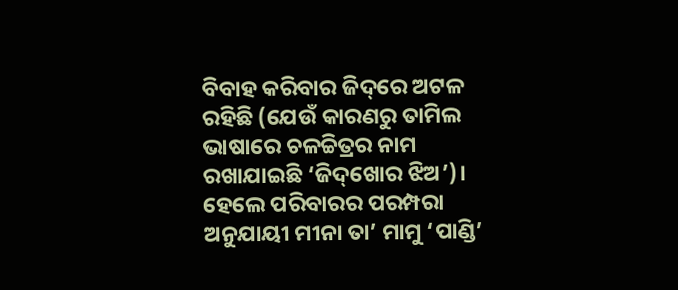ବିବାହ କରିବାର ଜିଦ୍‌ରେ ଅଟଳ ରହିଛି (ଯେଉଁ କାରଣରୁ ତାମିଲ ଭାଷାରେ ଚଳଚ୍ଚିତ୍ରର ନାମ ରଖାଯାଇଛି ‘ଜିଦ୍‌ଖୋର ଝିଅ’)। ହେଲେ ପରିବାରର ପରମ୍ପରା ଅନୁଯାୟୀ ମୀନା ତା’ ମାମୁ ‘ପାଣ୍ଡି’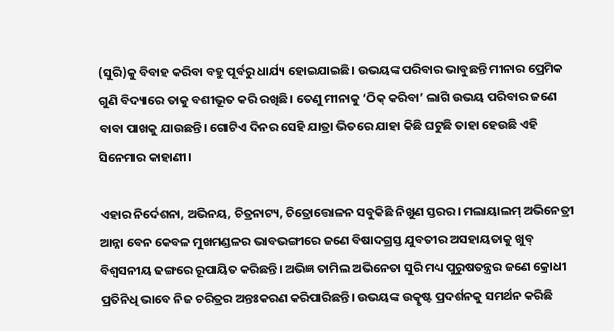(ସୁରି)କୁ ବିବାହ କରିବା ବହୁ ପୂର୍ବରୁ ଧାର୍ଯ୍ୟ ହୋଇଯାଇଛି। ଉଭୟଙ୍କ ପରିବାର ଭାବୁଛନ୍ତି ମୀନାର ପ୍ରେମିକ ଗୁଣି ବିଦ୍ୟାରେ ତାକୁ ବଶୀଭୂତ କରି ରଖିଛି। ତେଣୁ ମୀନାକୁ ‘ଠିକ୍ କରିବା’ ଲାଗି ଉଭୟ ପରିବାର ଜଣେ ବାବା ପାଖକୁ ଯାଉଛନ୍ତି। ଗୋଟିଏ ଦିନର ସେହି ଯାତ୍ରା ଭିତରେ ଯାହା କିଛି ଘଟୁଛି ତାହା ହେଉଛି ଏହି ସିନେମାର କାହାଣୀ।

ଏହାର ନିର୍ଦେଶନା, ଅଭିନୟ, ଚିତ୍ରନାଟ୍ୟ, ଚିତ୍ରୋତ୍ତୋଳନ ସବୁକିଛି ନିଖୁଣ ସ୍ତରର। ମଲାୟାଲମ୍ ଅଭିନେତ୍ରୀ ଆନ୍ନା ବେନ କେବଳ ମୁଖମଣ୍ଡଳର ଭାବଭଙ୍ଗୀରେ ଜଣେ ବିଷାଦଗ୍ରସ୍ତ ଯୁବତୀର ଅସହାୟତାକୁ ଖୁବ୍ ବିଶ୍ବସନୀୟ ଢଙ୍ଗରେ ରୂପାୟିତ କରିଛନ୍ତି। ଅଭିଜ୍ଞ ତାମିଲ ଅଭିନେତା ସୁରି ମଧ୍ୟ ପୁରୁଷତନ୍ତ୍ରର ଜଣେ କ୍ରୋଧୀ ପ୍ରତିନିଧି ଭାବେ ନିଜ ଚରିତ୍ରର ଅନ୍ତଃକରଣ କରିପାରିଛନ୍ତି। ଉଭୟଙ୍କ ଉତ୍କୃଷ୍ଟ ପ୍ରଦର୍ଶନକୁ ସମର୍ଥନ କରିଛି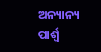ଅନ୍ୟାନ୍ୟ ପାର୍ଶ୍ବ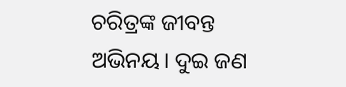ଚରିତ୍ରଙ୍କ ଜୀବନ୍ତ ଅଭିନୟ। ଦୁଇ ଜଣ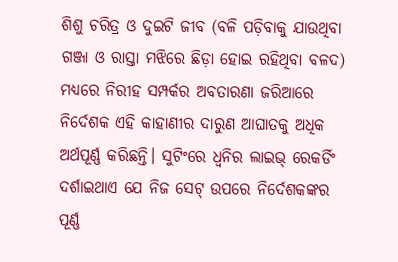ଶିଶୁ ଚରିତ୍ର ଓ ଦୁଇଟି ଜୀବ (ବଳି ପଡ଼ିବାକୁ ଯାଉଥିବା ଗଞ୍ଜା ଓ ରାସ୍ତା ମଝିରେ ଛିଡ଼ା ହୋଇ ରହିଥିବା ବଳଦ) ମଧ୍ୟରେ ନିରୀହ ସମ୍ପର୍କର ଅବତାରଣା ଜରିଆରେ ନିର୍ଦେଶକ ଏହି କାହାଣୀର ଦାରୁଣ ଆଘାତକୁ ଅଧିକ ଅର୍ଥପୂର୍ଣ୍ଣ କରିଛନ୍ତି। ସୁଟିଂରେ ଧ୍ବନିର ଲାଇଭ୍‌ ରେକର୍ଡିଂ ଦର୍ଶାଇଥାଏ ଯେ ନିଜ ସେଟ୍‌ ଉପରେ ନିର୍ଦେଶକଙ୍କର ପୂର୍ଣ୍ଣ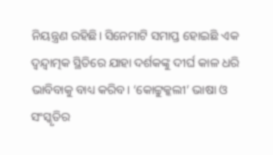ନିୟନ୍ତ୍ରଣ ରହିଛି। ସିନେମାଟି ସମାପ୍ତ ହୋଇଛି ଏକ ଦ୍ବନ୍ଦ୍ବାତ୍ମକ ସ୍ଥିତିରେ ଯାହା ଦର୍ଶକଙ୍କୁ ଦୀର୍ଘ କାଳ ଧରି ଭାବିବାକୁ ବାଧ୍ୟ କରିବ। ‘କୋଟ୍ଟୁକ୍କଲୀ’ ଭାଷା ଓ ସଂସ୍କୃତିର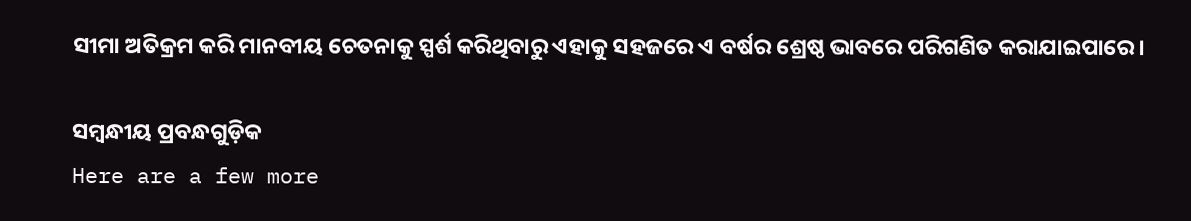ସୀମା ଅତିକ୍ରମ କରି ମାନବୀୟ ଚେତନାକୁ ସ୍ପର୍ଶ କରିଥିବାରୁ ଏହାକୁ ସହଜରେ ଏ ବର୍ଷର ଶ୍ରେଷ୍ଠ ଭାବରେ ପରିଗଣିତ କରାଯାଇପାରେ।

ସମ୍ବନ୍ଧୀୟ ପ୍ରବନ୍ଧଗୁଡ଼ିକ
Here are a few more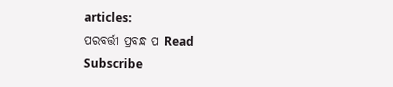articles:
ପରବର୍ତ୍ତୀ ପ୍ରବନ୍ଧ ପ Read
Subscribe